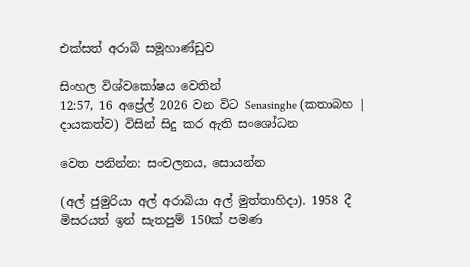එක්සත් අරාබි සමූහාණ්ඩුව

සිංහල විශ්වකෝෂය වෙතින්
12:57, 16 අප්‍රේල් 2026 වන විට Senasinghe (කතාබහ | දායකත්ව) විසින් සිදු කර ඇති සංශෝධන

වෙත පනින්න: සංචලනය, සොයන්න

(අල් ජුමුරියා අල් අරාබියා අල් මුත්තාහිදා). 1958 දී මිසරයත් ඉන් සැතපුම් 150ක් පමණ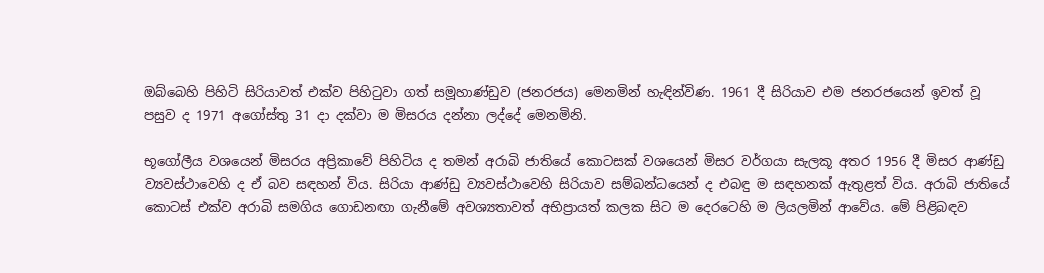ඔබ්බෙහි පිහිටි සිරියාවත් එක්ව පිහිටුවා ගත් සමූහාණ්ඩුව (ජනරජය) මෙනමින් හැඳින්විණ. 1961 දී සිරියාව එම ජනරජයෙන් ඉවත් වූ පසුව ද 1971 අගෝස්තු 31 දා දක්වා ම මිසරය දන්නා ලද්දේ මෙනමිනි.

භූගෝලීය වශයෙන් මිසරය අප්‍රිකාවේ පිහිටිය ද තමන් අරාබි ජාතියේ කොටසක් වශයෙන් මිසර වර්ගයා සැලකූ අතර 1956 දී මිසර ආණ්ඩු ව්‍යවස්ථාවෙහි ද ඒ බව සඳහන් විය. සිරියා ආණ්ඩු ව්‍යවස්ථාවෙහි සිරියාව සම්බන්ධයෙන් ද එබඳු ම සඳහනක් ඇතුළත් විය. අරාබි ජාතියේ කොටස් එක්ව අරාබි සමගිය ගොඩනඟා ගැනීමේ අවශ්‍යතාවත් අභිප්‍රායත් කලක සිට ම දෙරටෙහි ම ලියලමින් ආවේය. මේ පිළිබඳව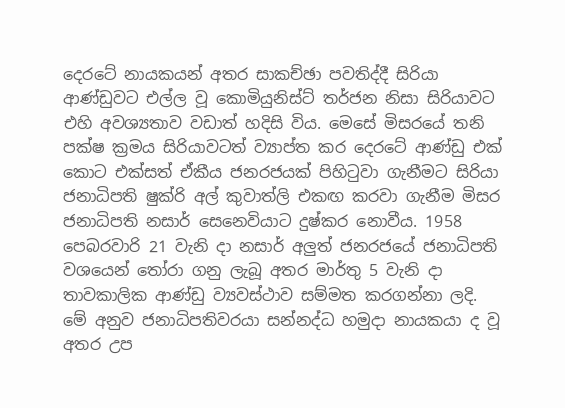දෙරටේ නායකයන් අතර සාකච්ඡා පවතිද්දී සිරියා ආණ්ඩුවට එල්ල වූ කොමියුනිස්ට් තර්ජන නිසා සිරියාවට එහි අවශ්‍යතාව වඩාත් හදිසි විය. මෙසේ මිසරයේ තනි පක්ෂ ක්‍රමය සිරියාවටත් ව්‍යාප්ත කර දෙරටේ ආණ්ඩු එක් කොට එක්සත් ඒකීය ජනරජයක් පිහිටුවා ගැනීමට සිරියා ජනාධිපති ෂුක්රි අල් කුවාත්ලි එකඟ කරවා ගැනීම මිසර ජනාධිපති නසාර් සෙනෙවියාට දුෂ්කර නොවීය. 1958 පෙබරවාරි 21 වැනි දා නසාර් අලුත් ජනරජයේ ජනාධිපති වශයෙන් තෝරා ගනු ලැබූ අතර මාර්තු 5 වැනි දා තාවකාලික ආණ්ඩු ව්‍යවස්ථාව සම්මත කරගන්නා ලදි. මේ අනුව ජනාධිපතිවරයා සන්නද්ධ හමුදා නායකයා ද වූ අතර උප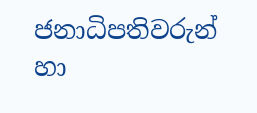ජනාධිපතිවරුන් හා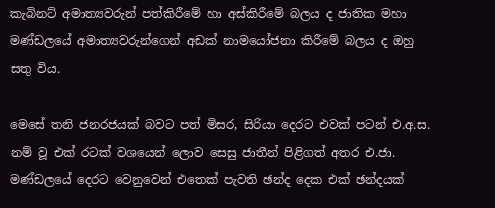කැබිනට් අමාත්‍යවරුන් පත්කිරීමේ හා අස්කිරීමේ බලය ද ජාතික මහා මණ්ඩලයේ අමාත්‍යවරුන්ගෙන් අඩක් නාමයෝජනා කිරීමේ බලය ද ඔහු සතු විය.

මෙසේ තනි ජනරජයක් බවට පත් මිසර, සිරියා දෙරට එවක් පටන් එ.අ.ස. නම් වූ එක් රටක් වශයෙන් ලොව සෙසු ජාතීන් පිළිගත් අතර එ.ජා. මණ්ඩලයේ දෙරට වෙනුවෙන් එතෙක් පැවති ඡන්ද දෙක එක් ඡන්දයක්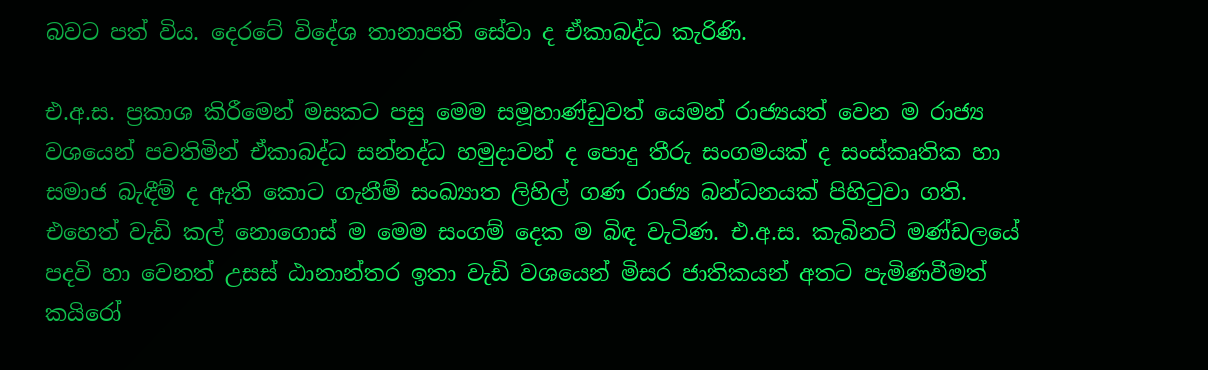බවට පත් විය. දෙරටේ විදේශ තානාපති සේවා ද ඒකාබද්ධ කැරිණි.

එ.අ.ස. ප්‍රකාශ කිරීමෙන් මසකට පසු මෙම සමූහාණ්ඩුවත් යෙමන් රාජ්‍යයත් වෙන ම රාජ්‍ය වශයෙන් පවතිමින් ඒකාබද්ධ සන්නද්ධ හමුදාවන් ද පොදු තීරු සංගමයක් ද සංස්කෘතික හා සමාජ බැඳීම් ද ඇති කොට ගැනීම් සංඛ්‍යාත ලිහිල් ගණ රාජ්‍ය බන්ධනයක් පිහිටුවා ගති. එහෙත් වැඩි කල් නොගොස් ම මෙම සංගම් දෙක ම බිඳ වැටිණ. එ.අ.ස. කැබිනට් මණ්ඩලයේ පදවි හා වෙනත් උසස් ඨානාන්තර ඉතා වැඩි වශයෙන් මිසර ජාතිකයන් අතට පැමිණවීමත් කයිරෝ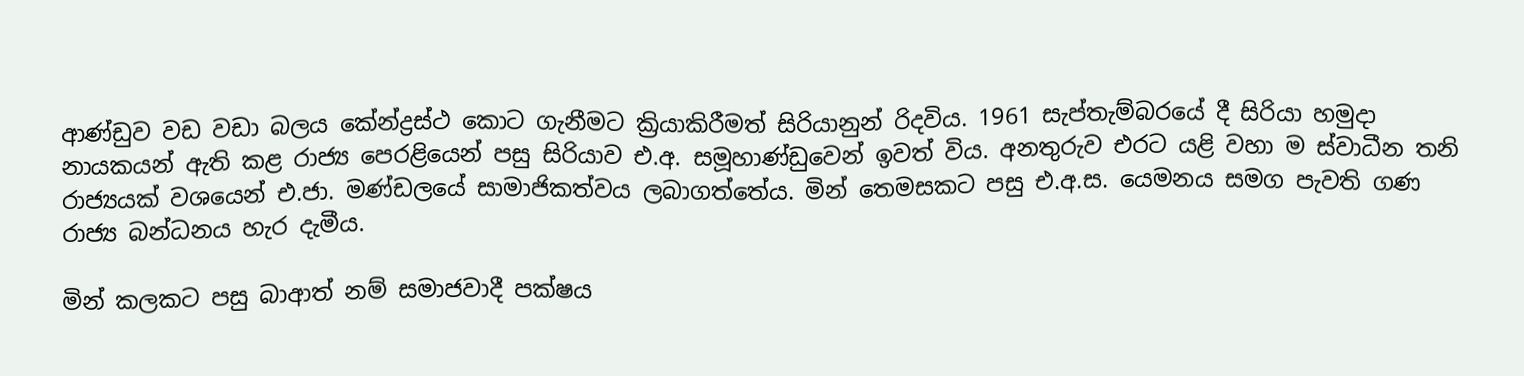ආණ්ඩුව වඩ වඩා බලය කේන්ද්‍රස්ථ කොට ගැනීමට ක්‍රියාකිරීමත් සිරියානුන් රිදවිය. 1961 සැප්තැම්බරයේ දී සිරියා හමුදා නායකයන් ඇති කළ රාජ්‍ය පෙරළියෙන් පසු සිරියාව එ.අ. සමූහාණ්ඩුවෙන් ඉවත් විය. අනතුරුව එරට යළි වහා ම ස්වාධීන තනි රාජ්‍යයක් වශයෙන් එ.ජා. මණ්ඩලයේ සාමාජිකත්වය ලබාගත්තේය. මින් තෙමසකට පසු එ.අ.ස. යෙමනය සමග පැවති ගණ රාජ්‍ය බන්ධනය හැර දැමීය.

මින් කලකට පසු බාආත් නම් සමාජවාදී පක්ෂය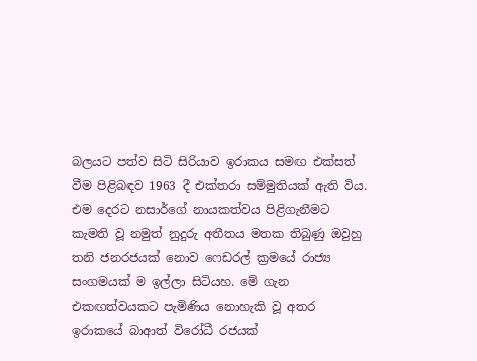බලයට පත්ව සිටි සිරියාව ඉරාකය සමඟ එක්සත් වීම පිළිබඳව 1963 දී එක්තරා සම්මුතියක් ඇති විය. එම දෙරට නසාර්ගේ නායකත්වය පිළිගැනීමට කැමති වූ නමුත් නුදුරු අතීතය මතක තිබුණු ඔවුහු තනි ජනරජයක් නොව ෆෙඩරල් ක්‍රමයේ රාජ්‍ය සංගමයක් ම ඉල්ලා සිටියහ. මේ ගැන එකඟත්වයකට පැමිණිය නොහැකි වූ අතර ඉරාකයේ බාආත් විරෝධී රජයක්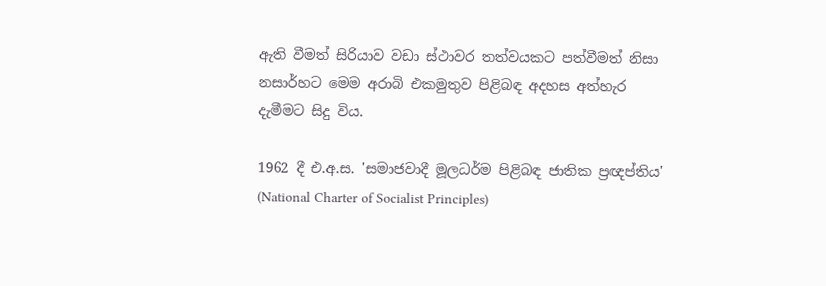ඇති වීමත් සිරියාව වඩා ස්ථාවර තත්වයකට පත්වීමත් නිසා නසාර්හට මෙම අරාබි එකමුතුව පිළිබඳ අදහස අත්හැර දැමීමට සිදු විය.

1962 දී එ.අ.ස. 'සමාජවාදී මූලධර්ම පිළිබඳ ජාතික ප්‍රඥප්තිය' (National Charter of Socialist Principles)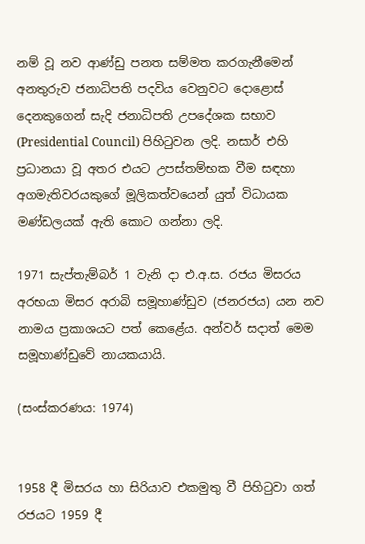නම් වූ නව ආණ්ඩු පනත සම්මත කරගැනීමෙන් අනතුරුව ජනාධිපති පදවිය වෙනුවට දොළොස් දෙනකුගෙන් සැදි ජනාධිපති උපදේශක සභාව (Presidential Council) පිහිටුවන ලදි. නසාර් එහි ප්‍රධානයා වූ අතර එයට උපස්තම්භක වීම සඳහා අගමැතිවරයකුගේ මූලිකත්වයෙන් යුත් විධායක මණ්ඩලයක් ඇති කොට ගන්නා ලදි.

1971 සැප්තැම්බර් 1 වැනි දා එ.අ.ස. රජය මිසරය අරභයා මිසර අරාබි සමූහාණ්ඩුව (ජනරජය) යන නව නාමය ප්‍රකාශයට පත් කෙළේය. අන්වර් සදාත් මෙම සමූහාණ්ඩුවේ නායකයායි.

(සංස්කරණය: 1974)


1958 දී මිසරය හා සිරියාව එකමුතු වී පිහිටුවා ගත් රජයට 1959 දී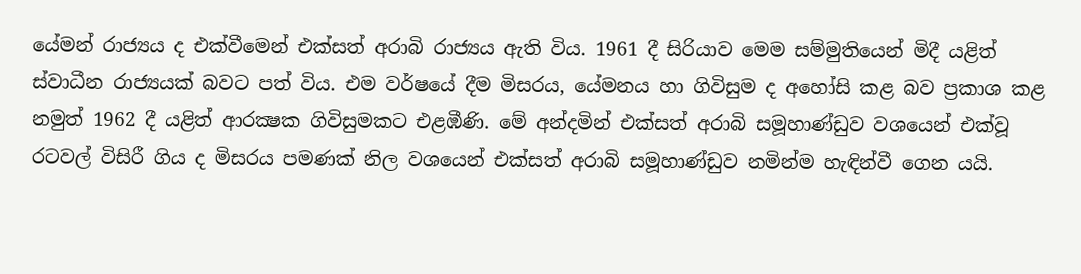යේමන් රාජ්‍යය ද එක්වීමෙන් එක්සත් අරාබි රාජ්‍යය ඇති විය. 1961 දී සිරියාව මෙම සම්මුතියෙන් මිදී යළිත් ස්වාධීන රාජ්‍යයක් බවට පත් විය. එම වර්ෂයේ දීම මිසරය, යේමනය හා ගිවිසුම ද අහෝසි කළ බව ප්‍රකාශ කළ නමුත් 1962 දී යළිත් ආරක්‍ෂක ගිවිසුමකට එළඹීණි. මේ අන්දමින් එක්සත් අරාබි සමූහාණ්ඩුව වශයෙන් එක්වූ රටවල් විසිරී ගිය ද මිසරය පමණක් නිල වශයෙන් එක්සත් අරාබි සමූහාණ්ඩුව නමින්ම හැඳින්වී ගෙන යයි.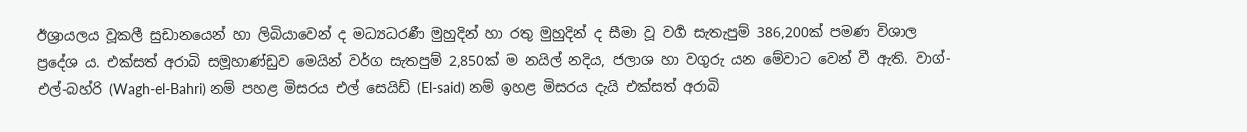ඊශ්‍රායලය වූකලී සුඩානයෙන් හා ලිබියාවෙන් ද මධ්‍යධරණී මුහුදින් හා රතු මුහුදින් ද සීමා වූ වර්‍ග සැතැපුම් 386,200ක් පමණ විශාල ප්‍රදේශ ය. එක්සත් අරාබි සමූහාණ්ඩුව මෙයින් වර්ග සැතපුම් 2,850ක් ම නයිල් නදිය, ජලාශ හා වගුරු යන මේවාට වෙන් වී ඇති. වාග්-එල්-බහ්රි (Wagh-el-Bahri) නම් පහළ මිසරය එල් සෙයිඩ් (El-said) නම් ඉහළ මිසරය දැයි එක්සත් අරාබි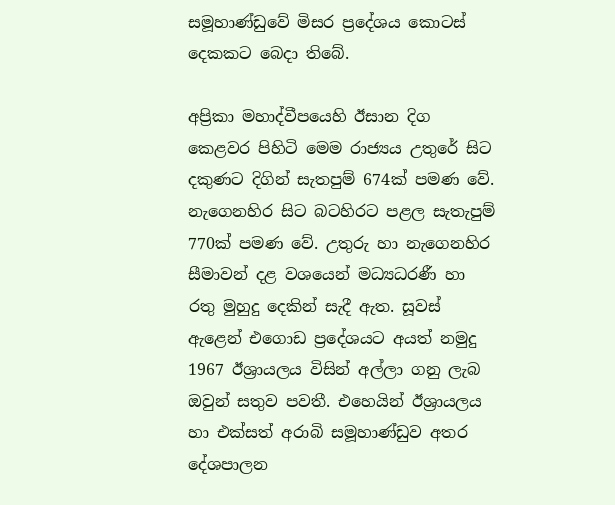සමූහාණ්ඩුවේ මිසර ප්‍රදේශය කොටස් දෙකකට බෙදා තිබේ.

අප්‍රිකා මහාද්වීපයෙහි ඊසාන දිග කෙළවර පිහිටි මෙම රාජ්‍යය උතුරේ සිට දකුණට දිගින් සැතපුම් 674ක් පමණ වේ. නැගෙනහිර සිට බටහිරට පළල සැතැපුම් 770ක් පමණ වේ. උතුරු හා නැගෙනහිර සීමාවන් දළ වශයෙන් මධ්‍යධරණී හා රතු මුහුදු දෙකින් සැදී ඇත. සූවස් ඇළෙන් එගොඩ ප්‍රදේශයට අයත් නමුදු 1967 ඊශ්‍රායලය විසින් අල්ලා ගනු ලැබ ඔවුන් සතුව පවතී. එහෙයින් ඊශ්‍රායලය හා එක්සත් අරාබි සමූහාණ්ඩුව අතර දේශපාලන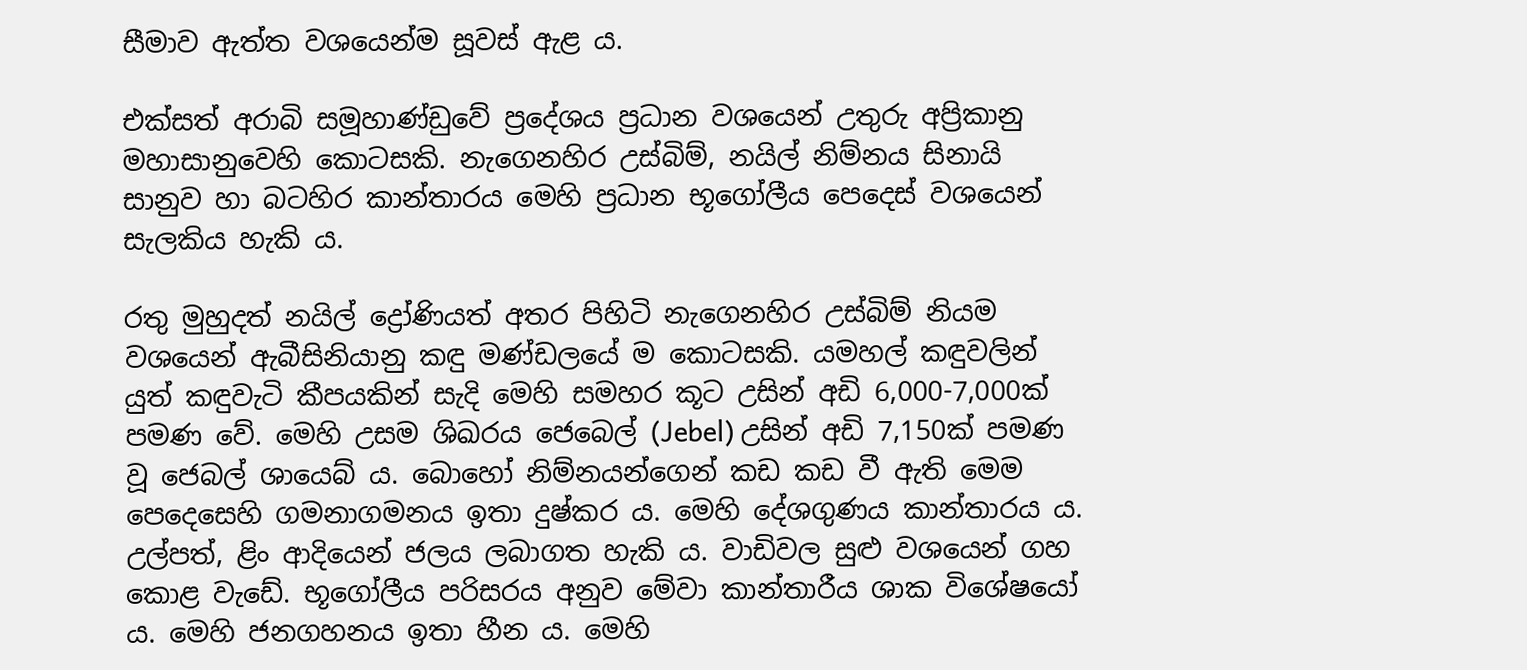සීමාව ඇත්ත වශයෙන්ම සූවස් ඇළ ය.

එක්සත් අරාබි සමූහාණ්ඩුවේ ප්‍රදේශය ප්‍රධාන වශයෙන් උතුරු අප්‍රිකානු මහාසානුවෙහි කොටසකි. නැගෙනහිර උස්බිම්, නයිල් නිම්නය සිනායි සානුව හා බටහිර කාන්තාරය මෙහි ප්‍රධාන භූගෝලීය පෙදෙස් වශයෙන් සැලකිය හැකි ය.

රතු මුහුදත් නයිල් ද්‍රෝණියත් අතර පිහිටි නැගෙනහිර උස්බිම් නියම වශයෙන් ඇබීසිනියානු කඳු මණ්ඩලයේ ම කොටසකි. යමහල් කඳුවලින් යුත් කඳුවැටි කීපයකින් සැදි මෙහි සමහර කූට උසින් අඩි 6,000-7,000ක් පමණ වේ. මෙහි උසම ශිඛරය ජෙබෙල් (Jebel) උසින් අඩි 7,150ක් පමණ වූ ජෙබල් ශායෙබ් ය. බොහෝ නිම්නයන්ගෙන් කඩ කඩ වී ඇති මෙම පෙදෙසෙහි ගමනාගමනය ඉතා දුෂ්කර ය. මෙහි දේශගුණය කාන්තාරය ය. උල්පත්, ළිං ආදියෙන් ජලය ලබාගත හැකි ය. වාඩිවල සුළු වශයෙන් ගහ කොළ වැඩේ. භූගෝලීය පරිසරය අනුව මේවා කාන්තාරීය ශාක විශේෂයෝ ය. මෙහි ජනගහනය ඉතා හීන ය. මෙහි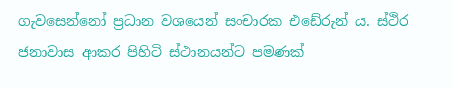ගැවසෙන්නෝ ප්‍රධාන වශයෙන් සංචාරක එඩේරුන් ය. ස්ථිර ජනාවාස ආකර පිහිටි ස්ථානයන්ට පමණක්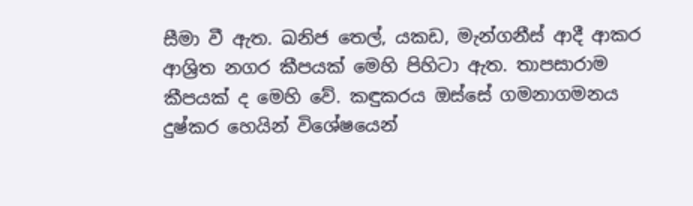සීමා වී ඇත. ඛනිජ තෙල්, යකඩ, මැන්ගනීස් ආදී ආකර ආශ්‍රිත නගර කීපයක් මෙහි පිහිටා ඇත. තාපසාරාම කීපයක් ද මෙහි වේ. කඳුකරය ඔස්සේ ගමනාගමනය දුෂ්කර හෙයින් විශේෂයෙන්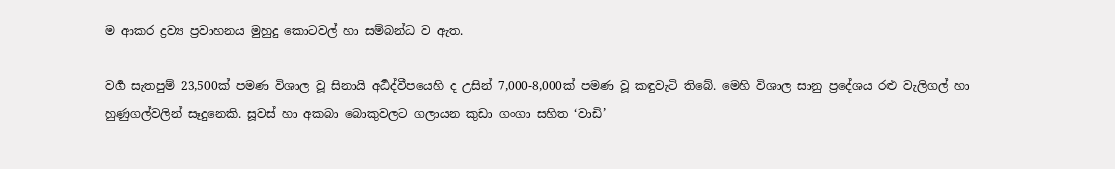ම ආකර ද්‍රව්‍ය ප්‍රවාහනය මුහුදු කොටවල් හා සම්බන්ධ ව ඇත.

වර්‍ග සැතපුම් 23,500ක් පමණ විශාල වූ සිනායි අර්‍ධද්වීපයෙහි ද උසින් 7,000-8,000ක් පමණ වූ කඳුවැටි තිබේ. මෙහි විශාල සානු ප්‍රදේශය රළු වැලිගල් හා හුණුගල්වලින් සෑදුනෙකි. සූවස් හා අකබා බොකුවලට ගලායන කුඩා ගංගා සහිත ‘වාඩි’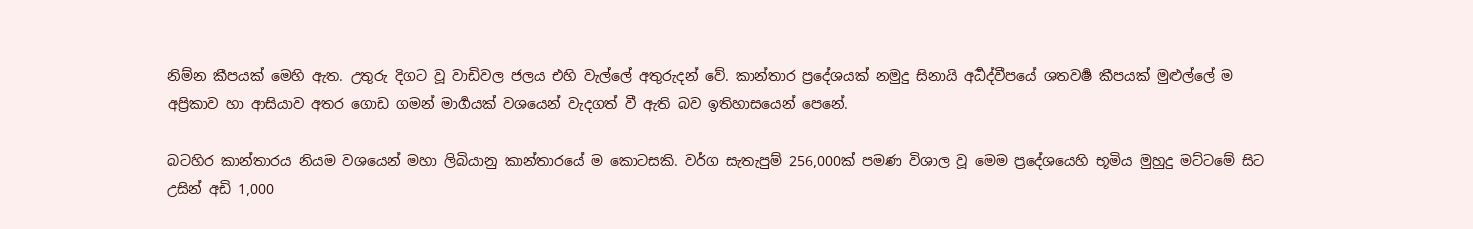නිම්න කීපයක් මෙහි ඇත. උතුරු දිගට වූ වාඩිවල ජලය එහි වැල්ලේ අතුරුදන් වේ. කාන්තාර ප්‍රදේශයක් නමුදු සිනායි අර්‍ධද්වීපයේ ශතවර්‍ෂ කීපයක් මුළුල්ලේ ම අප්‍රිකාව හා ආසියාව අතර ගොඩ ගමන් මාර්‍ගයක් වශයෙන් වැදගත් වී ඇති බව ඉතිහාසයෙන් පෙනේ.

බටහිර කාන්තාරය නියම වශයෙන් මහා ලිබියානු කාන්තාරයේ ම කොටසකි. වර්ග සැතැපුම් 256,000ක් පමණ විශාල වූ මෙම ප්‍රදේශයෙහි භූමිය මුහුදු මට්ටමේ සිට උසින් අඩි 1,000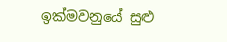ඉක්මවනුයේ සුළු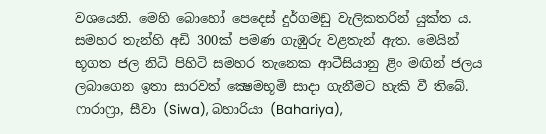වශයෙනි. මෙහි බොහෝ පෙදෙස් දුර්ගමඩු වැලිකතරින් යුක්ත ය. සමහර තැන්හි අඩි 300ක් පමණ ගැඹුරු වළතැන් ඇත. මෙයින් භූගත ජල නිධි පිහිටි සමහර තැනෙක ආටීසියානු ළිං මඟින් ජලය ලබාගෙන ඉතා සාරවත් ක්‍ෂෙමභූමි සාදා ගැනීමට හැකි වී තිබේ. ෆාරාෆ්‍රා, සීවා (Siwa), බහාරියා (Bahariya),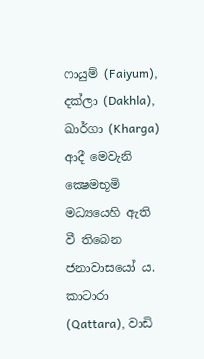ෆායුම් (Faiyum), දක්ලා (Dakhla), ඛාර්ගා (Kharga) ආදී මෙවැනි ක්‍ෂෙමභූමි මධ්‍යයෙහි ඇති වී තිබෙන ජනාවාසයෝ ය. කාටාරා (Qattara), වාඩි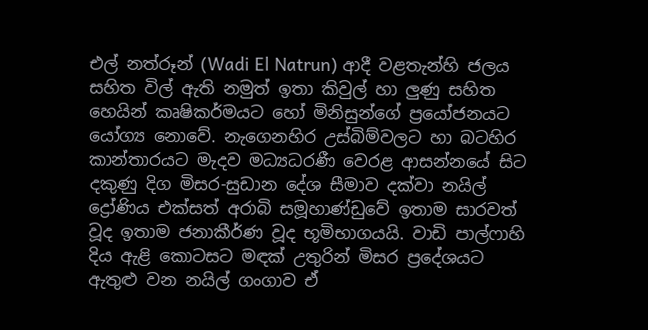එල් නත්රූන් (Wadi El Natrun) ආදී වළතැන්හි ජලය සහිත විල් ඇති නමුත් ඉතා කිවුල් හා ලුණු සහිත හෙයින් කෘෂිකර්මයට හෝ මිනිසුන්ගේ ප්‍රයෝජනයට යෝග්‍ය නොවේ. නැගෙනහිර උස්බිම්වලට හා බටහිර කාන්තාරයට මැදව මධ්‍යධරණී වෙරළ ආසන්නයේ සිට දකුණු දිග මිසර-සුඩාන දේශ සීමාව දක්වා නයිල් ද්‍රෝණිය එක්සත් අරාබි සමූහාණ්ඩුවේ ඉතාම සාරවත් වූද ඉතාම ජනාකීර්ණ වූද භූමිභාගයයි. වාඩි පාල්ෆාහි දිය ඇළි කොටසට මඳක් උතුරින් මිසර ප්‍රදේශයට ඇතුළු වන නයිල් ගංගාව ඒ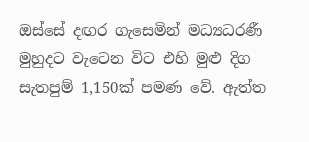ඔස්සේ දඟර ගැසෙමින් මධ්‍යධරණී මුහුදට වැටෙන විට එහි මුළු දිග සැතපුම් 1,150ක් පමණ වේ. ඇත්ත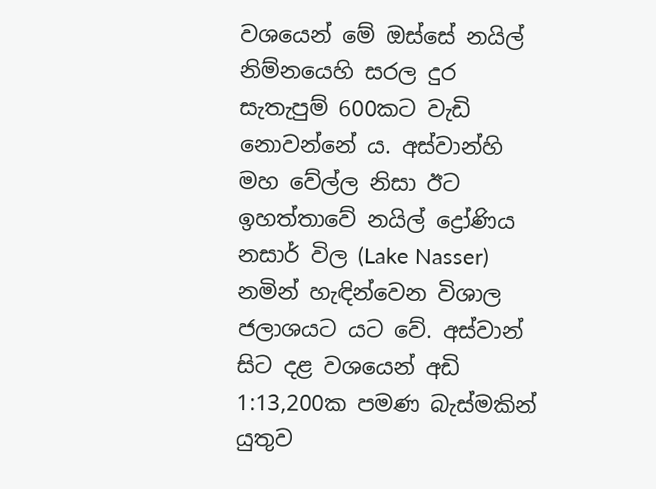වශයෙන් මේ ඔස්සේ නයිල් නිම්නයෙහි සරල දුර සැතැපුම් 600කට වැඩි නොවන්නේ ය. අස්වාන්හි මහ වේල්ල නිසා ඊට ඉහත්තාවේ නයිල් ද්‍රෝණිය නසාර් විල (Lake Nasser) නමින් හැඳින්වෙන විශාල ජලාශයට යට වේ. අස්වාන් සිට දළ වශයෙන් අඩි 1:13,200ක පමණ බැස්මකින් යුතුව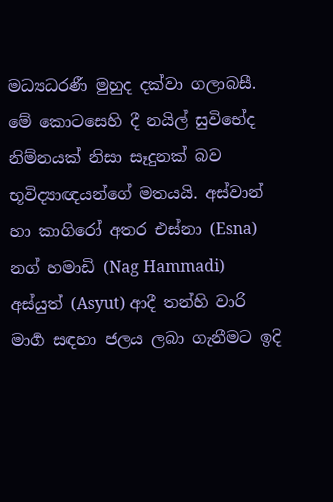මධ්‍යධරණී මුහුද දක්වා ගලාබසී. මේ කොටසෙහි දී නයිල් සුවිභේද නිම්නයක් නිසා සෑදුනක් බව භූවිද්‍යාඥයන්ගේ මතයයි. අස්වාන් හා කාගිරෝ අතර එස්නා (Esna) නග් හමාඩි (Nag Hammadi) අස්යුත් (Asyut) ආදී තන්හි වාරි මාර්‍ග සඳහා ජලය ලබා ගැනීමට ඉදි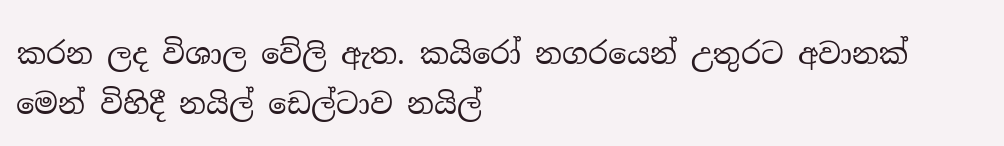කරන ලද විශාල වේලි ඇත. කයිරෝ නගරයෙන් උතුරට අවානක් මෙන් විහිදී නයිල් ඩෙල්ටාව නයිල්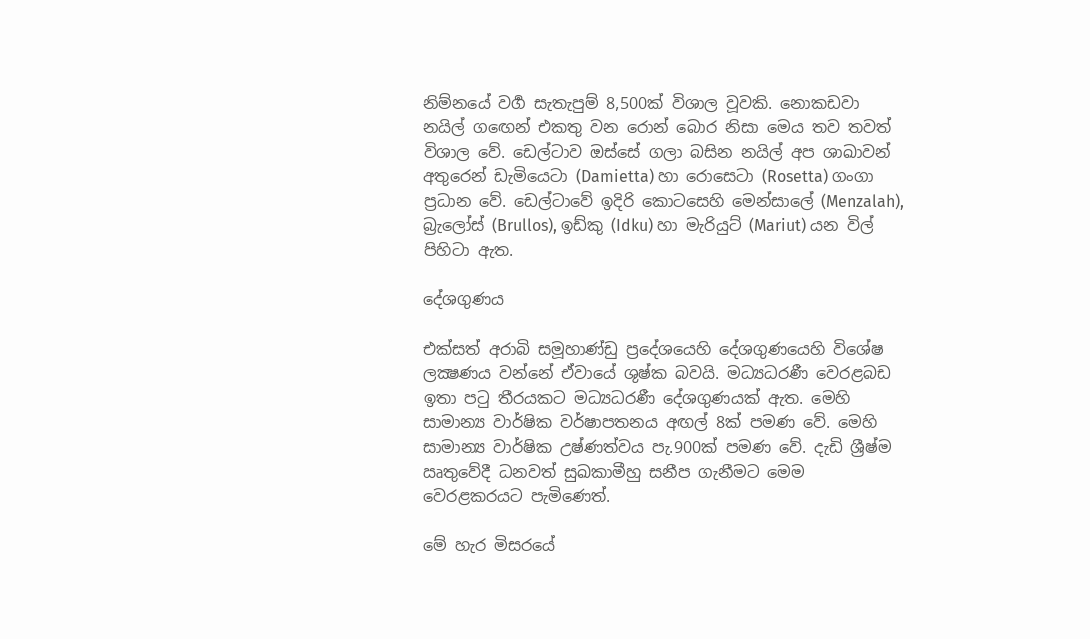නිම්නයේ වර්‍ග සැතැපුම් 8,500ක් විශාල වූවකි. නොකඩවා නයිල් ගඟෙන් එකතු වන රොන් බොර නිසා මෙය තව තවත් විශාල වේ. ඩෙල්ටාව ඔස්සේ ගලා බසින නයිල් අප ශාඛාවන් අතුරෙන් ඩැමියෙටා (Damietta) හා රොසෙටා (Rosetta) ගංගා ප්‍රධාන වේ. ඩෙල්ටාවේ ඉදිරි කොටසෙහි මෙන්සාලේ (Menzalah), බ්‍රැලෝස් (Brullos), ඉඩ්කු (Idku) හා මැරියුට් (Mariut) යන විල් පිහිටා ඇත.

දේශගුණය

එක්සත් අරාබි සමූහාණ්ඩු ප්‍රදේශයෙහි දේශගුණයෙහි විශේෂ ලක්‍ෂණය වන්නේ ඒවායේ ශුෂ්ක බවයි. මධ්‍යධරණී වෙරළබඩ ඉතා පටු තීරයකට මධ්‍යධරණී දේශගුණයක් ඇත. මෙහි සාමාන්‍ය වාර්ෂික වර්ෂාපතනය අඟල් 8ක් පමණ වේ. මෙහි සාමාන්‍ය වාර්ෂික උෂ්ණත්වය පැ.900ක් පමණ වේ. දැඩි ශ්‍රීෂ්ම ඍතුවේදී ධනවත් සුඛකාමීහු සනීප ගැනීමට මෙම වෙරළකරයට පැමිණෙත්.

මේ හැර මිසරයේ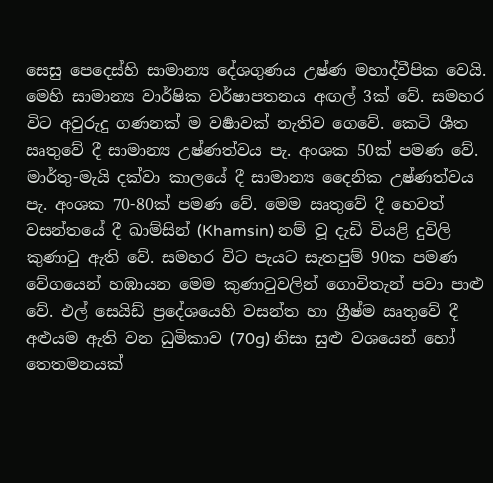සෙසු පෙදෙස්හි සාමාන්‍ය දේශගුණය උෂ්ණ මහාද්වීපික වෙයි. මෙහි සාමාන්‍ය වාර්ෂික වර්ෂාපතනය අඟල් 3ක් වේ. සමහර විට අවුරුදු ගණනක් ම වර්‍ෂාවක් නැතිව ගෙවේ. කෙටි ශීත ඍතුවේ දී සාමාන්‍ය උෂ්ණත්වය පැ. අංශක 50ක් පමණ වේ. මාර්තු-මැයි දක්වා කාලයේ දී සාමාන්‍ය දෛනික උෂ්ණත්වය පැ. අංශක 70-80ක් පමණ වේ. මෙම ඍතුවේ දී හෙවත් වසන්තයේ දී ඛාම්සින් (Khamsin) නම් වූ දැඩි වියළි දුවිලි කුණාටු ඇති වේ. සමහර විට පැයට සැතපුම් 90ක පමණ වේගයෙන් හඹායන මෙම කුණාටුවලින් ගොවිතැන් පවා පාළු වේ. එල් සෙයිඩ් ප්‍රදේශයෙහි වසන්ත හා ග්‍රීෂ්ම ඍතුවේ දී අළුයම ඇති වන ධුමිකාව (70g) නිසා සුළු වශයෙන් හෝ තෙතමනයක්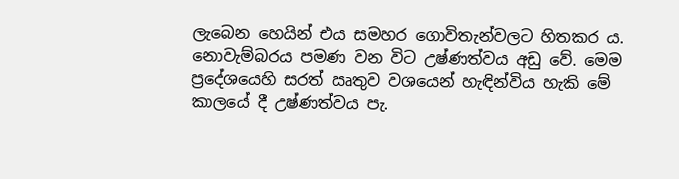ලැබෙන හෙයින් එය සමහර ගොවිතැන්වලට හිතකර ය. නොවැම්බරය පමණ වන විට උෂ්ණත්වය අඩු වේ. මෙම ප්‍රදේශයෙහි සරත් ඍතුව වශයෙන් හැඳින්විය හැකි මේ කාලයේ දී උෂ්ණත්වය පැ.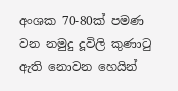අංශක 70-80ක් පමණ වන නමුදු දූවිලි කුණාටු ඇති නොවන හෙයින්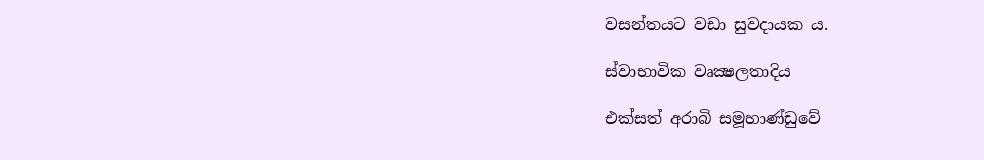වසන්තයට වඩා සුවදායක ය.

ස්වාභාවික වෘක්‍ෂලතාදිය

එක්සත් අරාබි සමූහාණ්ඩුවේ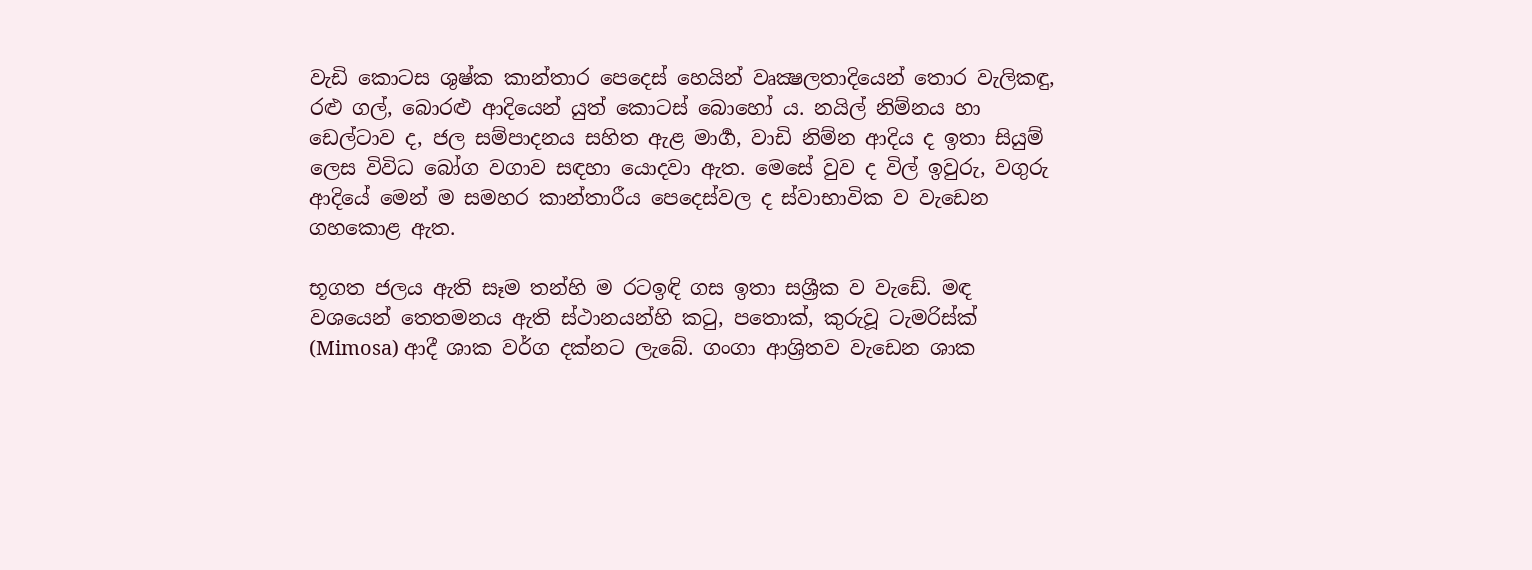වැඩි කොටස ශුෂ්ක කාන්තාර පෙදෙස් හෙයින් වෘක්‍ෂලතාදියෙන් තොර වැලිකඳු, රළු ගල්, බොරළු ආදියෙන් යුත් කොටස් බොහෝ ය. නයිල් නිම්නය හා ඩෙල්ටාව ද, ජල සම්පාදනය සහිත ඇළ මාර්‍ග, වාඩි නිම්න ආදිය ද ඉතා සියුම් ලෙස විවිධ බෝග වගාව සඳහා යොදවා ඇත. මෙසේ වුව ද විල් ඉවුරු, වගුරු ආදියේ මෙන් ම සමහර කාන්තාරීය පෙදෙස්වල ද ස්වාභාවික ව වැඩෙන ගහකොළ ඇත.

භූගත ජලය ඇති සෑම තන්හි ම රටඉඳි ගස ඉතා සශ්‍රීක ව වැඩේ. මඳ වශයෙන් තෙතමනය ඇති ස්ථානයන්හි කටු, පතොක්, කුරුවූ ටැමරිස්ක් (Mimosa) ආදී ශාක වර්ග දක්නට ලැබේ. ගංගා ආශ්‍රිතව වැඩෙන ශාක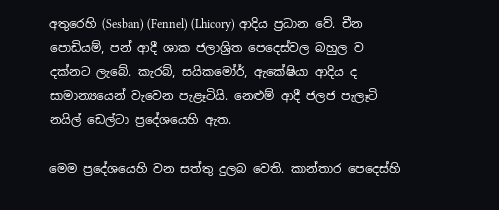අතුරෙහි (Sesban) (Fennel) (Lhicory) ආදිය ප්‍රධාන වේ. චීන පොඩියම්, පන් ආදී ශාක ජලාශ්‍රිත පෙදෙස්වල බහුල ව දක්නට ලැබේ. කැරබ්, සයිකමෝර්, ඇකේෂියා ආදිය ද සාමාන්‍යයෙන් වැවෙන පැළෑටියි. නෙළුම් ආදී ජලජ පැලෑටි නයිල් ඩෙල්ටා ප්‍රදේශයෙහි ඇත.

මෙම ප්‍රදේශයෙහි වන සත්තු දුලබ වෙති. කාන්තාර පෙදෙස්හි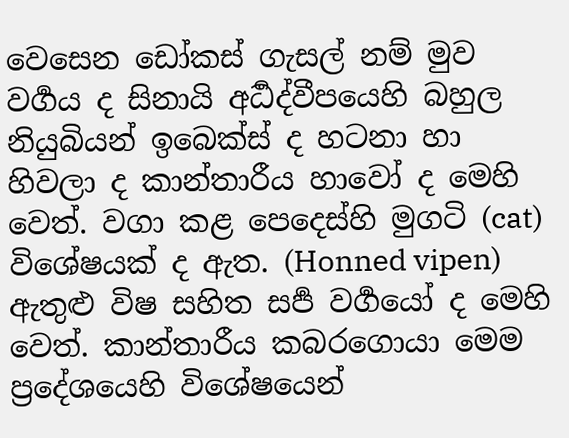වෙසෙන ඩෝකස් ගැසල් නම් මුව වර්‍ගය ද සිනායි අර්‍ධද්වීපයෙහි බහුල නියුබියන් ඉබෙක්ස් ද හටනා හා හිවලා ද කාන්තාරීය හාවෝ ද මෙහි වෙත්. වගා කළ පෙදෙස්හි මුගටි (cat) විශේෂයක් ද ඇත. (Honned vipen) ඇතුළු විෂ සහිත සර්‍ප වර්‍ගයෝ ද මෙහි වෙත්. කාන්තාරීය කබරගොයා මෙම ප්‍රදේශයෙහි විශේෂයෙන්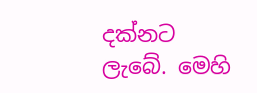දක්නට ලැබේ. මෙහි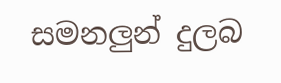සමනලුන් දුලබ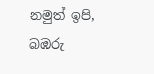නමුත් ඉපි, බඹරු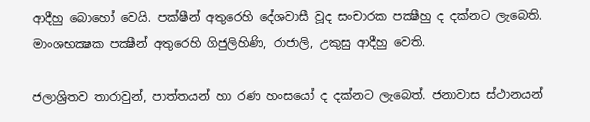ආදීහු බොහෝ වෙයි. පක්ෂීන් අතුරෙහි දේශවාසී වූද සංචාරක පක්‍ෂීහු ද දක්නට ලැබෙති. මාංශභක්‍ෂක පක්‍ෂීන් අතුරෙහි ගිජුලිහිණි, රාජාලි, උකුසු ආදීහු වෙති.

ජලාශ්‍රිතව තාරාවුන්, පාත්තයන් හා රණ හංසයෝ ද දක්නට ලැබෙත්. ජනාවාස ස්ථානයන්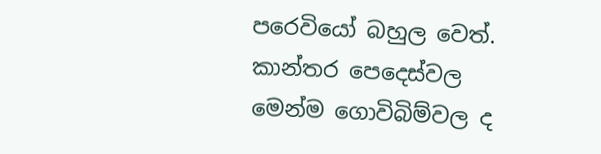පරෙවියෝ බහුල වෙත්. කාන්තර පෙදෙස්වල මෙන්ම ගොවිබිම්වල ද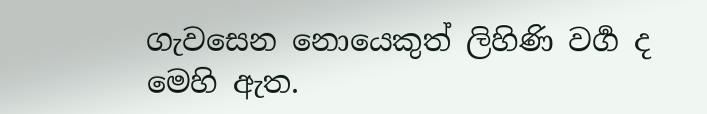ගැවසෙන නොයෙකුත් ලිහිණි වර්‍ග ද මෙහි ඇත.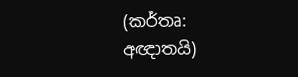(කර්තෘ: අඥාතයි)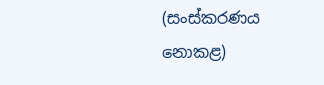(සංස්කරණය නොකළ)